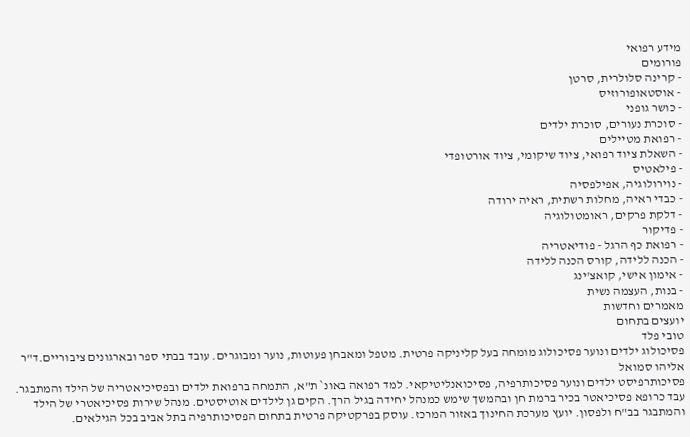מידע רפואי
פורומים
- קרינה סלולרית, סרטן
- אוסטאופורוזיס
- כושר גופני
- סוכרת נעורים, סוכרת ילדים
- רפואת מטיילים
- השאלת ציוד רפואי, ציוד שיקומי, ציוד אורטופדי
- פילאטיס
- נוירולוגיה, אפילפסיה
- כבדי ראיה, מחלות רשתית, ראיה ירודה
- דלקת פרקים, ראומטולוגיה
- פדיקור
- רפואת כף הרגל - פודיאטריה
- הכנה ללידה, קורס הכנה ללידה
- אימון אישי, קואצ'ינג
- בנות, העצמה נשית
מאמרים וחדשות
יועצים בתחום
טובי פלד
פסיכולוג ילדים ונוער פסיכולוג מומחה בעל קליניקה פרטית. מטפל ומאבחן פעוטות, נוער ומבוגרים. עובד בבתי ספר ובארגונים ציבוריים.ד"ר אליהו סמואל
פסיכותרפיסט ילדים ונוער פסיכותרפיה, פסיכואנליטיקאי. למד רפואה באונ` ת"א, התמחה ברפואת ילדים ובפסיכיאטריה של הילד והמתבגר. עבד כרופא פסיכיאטר בכיר ברמת חן ובהמשך שימש כמנהל יחידה בגיל הרך. הקים גן לילדים אוטיסטים. מנהל שירות פסיכיאטרי של הילד והמתבגר בב"ח ולפסון. יועץ מערכת החינוך באזור המרכז. עוסק בפרקטיקה פרטית בתחום הפסיכותרפיה בתל אביב בכל הגילאים.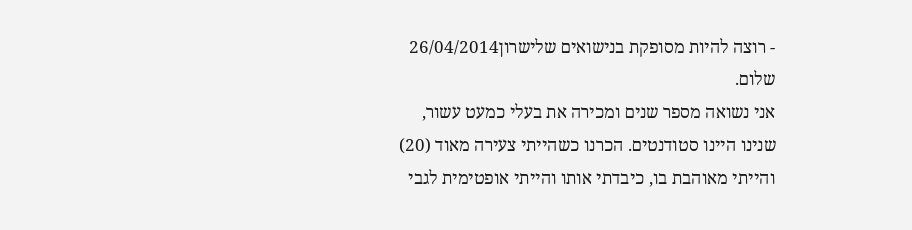- רוצה להיות מסופקת בנישואים שלישרון26/04/2014
שלום.
אני נשואה מספר שנים ומכירה את בעלי כמעט עשור, שנינו היינו סטודנטים. הכרנו כשהייתי צעירה מאוד (20) והייתי מאוהבת בו, כיבדתי אותו והייתי אופטימית לגבי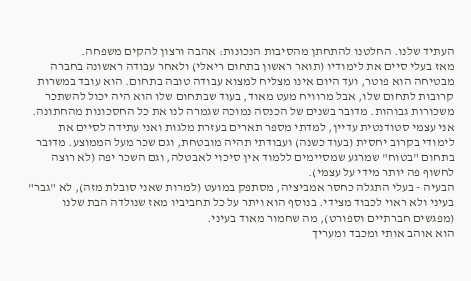העתיד שלנו. החלטנו להתחתן מהסיבות הנכונות: אהבה ורצון להקים משפחה.
מאז בעלי סיים את לימודיו (תואר ראשון בתחום ריאלי) ולאחר עבודה ראשונה בחברה מבטיחה הוא פוטר, ועד היום אינו מצליח למצוא עבודה טובה בתחום. הוא עובד במשרות קרובות לתחום שלו, אבל מרוויח מעט מאוד, בעוד שבתחום שלו הוא היה יכול להשתכר משכורות גבוהות. מדובר בשנים של הכנסה נמוכה שגמרה לנו את כל החסכונות מהחתונה.
אני עצמי סטודנטית עדיין, למדתי מספר תארים בעזרת מלגות ואני עתידה לסיים את לימודי בקרוב יחסית (בעוד כשנה) ועבודתי תהיה מובטחת, וגם שכר מעל הממוצע. מדובר בתחום "בטוח" שמרגע שמסיימים ללמוד אין סיכוי לאבטלה, וגם השכר יפה (לא רוצה לחשוף פה יותר מידי על עצמי).
הבעיה - בעלי התגלה כחסר אמביציה, מסתפק במועט (למרות שאני סובלת מזה), לא "גבר" בעיני ולא ראוי לכבוד מצידי. בנוסף הוא ויתר על כל תחביביו מאז שנולדה הבת שלנו (מפגשים חברתיים וספורט), מה שחמור מאוד בעיני.
הוא אוהב אותי ומכבד ומעריך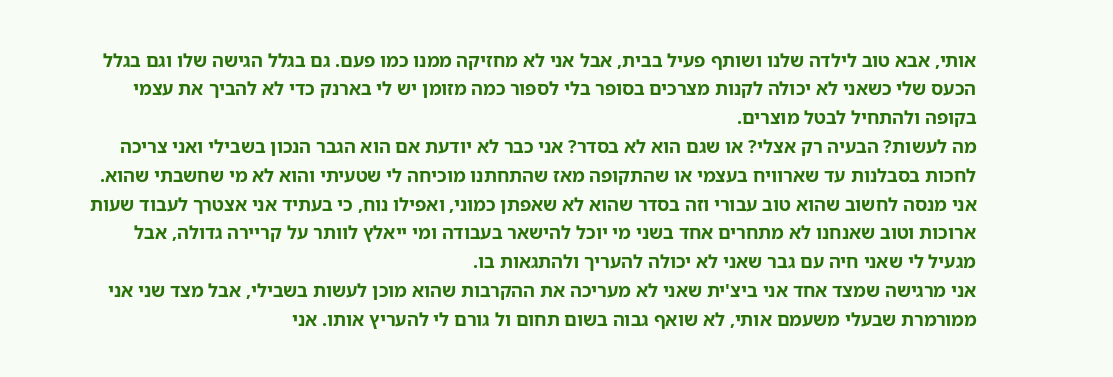אותי, אבא טוב לילדה שלנו ושותף פעיל בבית, אבל אני לא מחזיקה ממנו כמו פעם. גם בגלל הגישה שלו וגם בגלל הכעס שלי כשאני לא יכולה לקנות מצרכים בסופר בלי לספור כמה מזומן יש לי בארנק כדי לא להביך את עצמי בקופה ולהתחיל לבטל מוצרים.
מה לעשות? הבעיה רק אצלי? או שגם הוא לא בסדר? אני כבר לא יודעת אם הוא הגבר הנכון בשבילי ואני צריכה לחכות בסבלנות עד שארוויח בעצמי או שהתקופה מאז שהתחתנו מוכיחה לי שטעיתי והוא לא מי שחשבתי שהוא.
אני מנסה לחשוב שהוא טוב עבורי וזה בסדר שהוא לא שאפתן כמוני, ואפילו נוח, כי בעתיד אני אצטרך לעבוד שעות ארוכות וטוב שאנחנו לא מתחרים אחד בשני מי יוכל להישאר בעבודה ומי ייאלץ לוותר על קריירה גדולה, אבל מגעיל לי שאני חיה עם גבר שאני לא יכולה להעריך ולהתגאות בו.
אני מרגישה שמצד אחד אני ביצ'ית שאני לא מעריכה את ההקרבות שהוא מוכן לעשות בשבילי, אבל מצד שני אני ממורמרת שבעלי משעמם אותי, לא שואף גבוה בשום תחום ול גורם לי להעריץ אותו. אני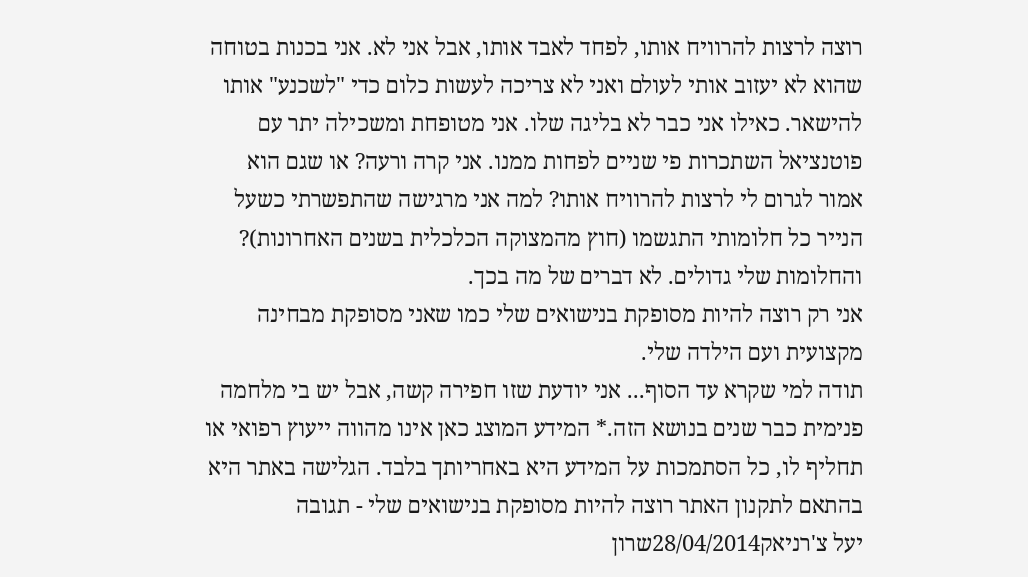רוצה לרצות להרוויח אותו, לפחד לאבד אותו, אבל אני לא. אני בכנות בטוחה שהוא לא יעזוב אותי לעולם ואני לא צריכה לעשות כלום כדי "לשכנע" אותו להישאר. כאילו אני כבר לא בליגה שלו. אני מטופחת ומשכילה יתר עם פוטנציאל השתכרות פי שניים לפחות ממנו. אני קרה ורעה? או שגם הוא אמור לגרום לי לרצות להרוויח אותו? למה אני מרגישה שהתפשרתי כשעל הנייר כל חלומותי התגשמו (חוץ מהמצוקה הכלכלית בשנים האחרונות)? והחלומות שלי גדולים. לא דברים של מה בכך.
אני רק רוצה להיות מסופקת בנישואים שלי כמו שאני מסופקת מבחינה מקצועית ועם הילדה שלי.
תודה למי שקרא עד הסוף... אני יודעת שזו חפירה קשה, אבל יש בי מלחמה פנימית כבר שנים בנושא הזה.* המידע המוצג כאן אינו מהווה ייעוץ רפואי או תחליף לו, כל הסתמכות על המידע היא באחריותך בלבד. הגלישה באתר היא בהתאם לתקנון האתר רוצה להיות מסופקת בנישואים שלי - תגובה
יעל צ'רניאק28/04/2014שרון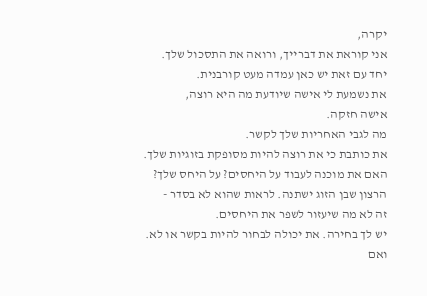יקרה,
אני קוראת את דברייך, ורואה את התסכול שלך.
יחד עם זאת יש כאן עמדה מעט קורבנית.
את נשמעת לי אישה שיודעת מה היא רוצה,
אישה חזקה.
מה לגבי האחריות שלך לקשר.
את כותבת כי את רוצה להיות מסופקת בזוגיות שלך.
האם את מוכנה לעבוד על היחסים? על היחס שלך?
הרצון שבן הזוג ישתנה. לראות שהוא לא בסדר -
זה לא מה שיעזור לשפר את היחסים.
יש לך בחירה. את יכולה לבחור להיות בקשר או לא.
ואם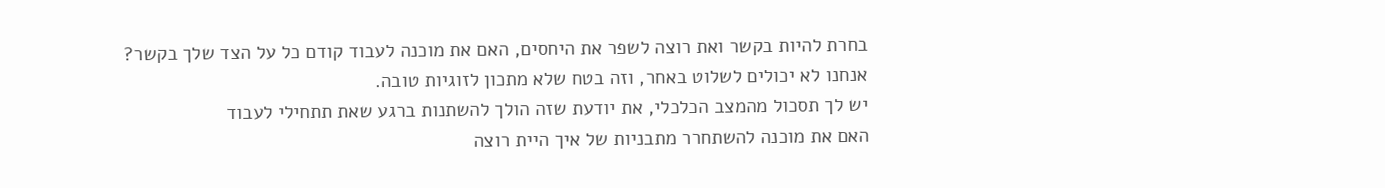בחרת להיות בקשר ואת רוצה לשפר את היחסים, האם את מוכנה לעבוד קודם כל על הצד שלך בקשר?
אנחנו לא יכולים לשלוט באחר, וזה בטח שלא מתכון לזוגיות טובה.
יש לך תסכול מהמצב הכלכלי, את יודעת שזה הולך להשתנות ברגע שאת תתחילי לעבוד
האם את מוכנה להשתחרר מתבניות של איך היית רוצה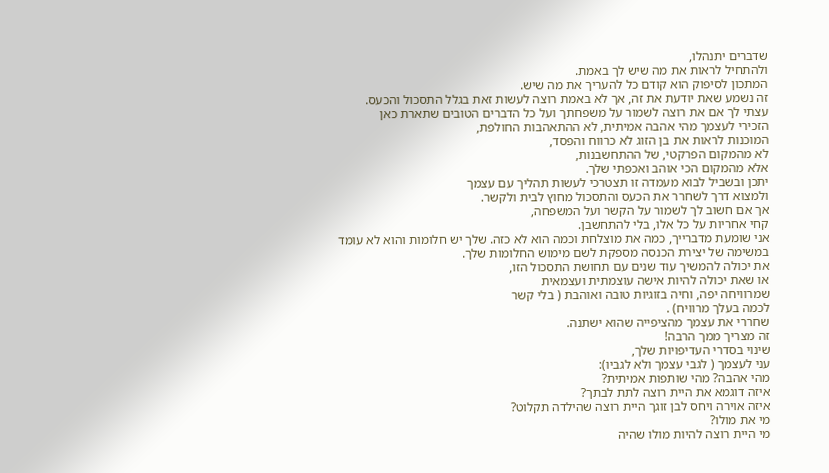שדברים יתנהלו,
ולהתחיל לראות את מה שיש לך באמת.
המתכון לסיפוק הוא קודם כל להעריך את מה שיש.
זה נשמע שאת יודעת את זה, אך לא באמת רוצה לעשות זאת בגלל התסכול והכעס.
עצתי לך אם את רוצה לשמור על משפחתך ועל כל הדברים הטובים שתארת כאן
הזכירי לעצמך מהי אהבה אמיתית, לא ההתאהבות החולפת,
המוכנות לראות את בן הזוג לא כרווח והפסד,
לא מהמקום הפרקטי, של ההתחשבנות,
אלא מהמקום הכי אוהב ואכפתי שלך.
יתכן ובשביל לבוא מעמדה זו תצטרכי לעשות תהליך עם עצמך
ולמצוא דרך לשחרר את הכעס והתסכול מחוץ לבית ולקשר.
אך אם חשוב לך לשמור על הקשר ועל המשפחה,
קחי אחריות על כל אלו, בלי להתחשבן.
אני שומעת מדברייך, כמה את מוצלחת וכמה הוא לא כזה. שלך יש חלומות והוא לא עומד במשימה של יצירת הכנסה מספקת לשם מימוש החלומות שלך.
את יכולה להמשיך עוד שנים עם תחושת התסכול הזו,
או שאת יכולה להיות אישה עוצמתית ועצמאית
שמרוויחה יפה, וחיה בזוגיות טובה ואוהבת ( בלי קשר
לכמה בעלך מרוויח) .
שחררי את עצמך מהציפייה שהוא ישתנה.
זה מצריך ממך הרבה!
שינוי בסדרי העדיפויות שלך,
עני לעצמך ( לגבי עצמך ולא לגביו):
מהי אהבה? מהי שותפות אמיתית?
איזה דוגמא את היית רוצה לתת לבתך?
איזה אוירה ויחס לבן זוגך היית רוצה שהילדה תקלוט?
מי את מולו?
מי היית רוצה להיות מולו שהיה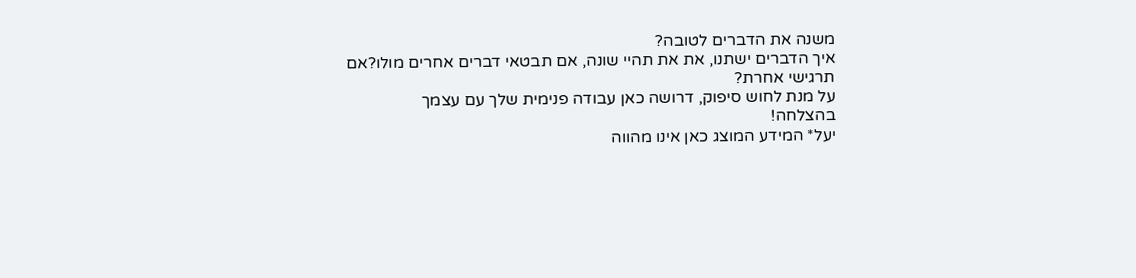משנה את הדברים לטובה?
איך הדברים ישתנו, את את תהיי שונה, אם תבטאי דברים אחרים מולו?אם תרגישי אחרת?
על מנת לחוש סיפוק, דרושה כאן עבודה פנימית שלך עם עצמך
בהצלחה!
יעל* המידע המוצג כאן אינו מהווה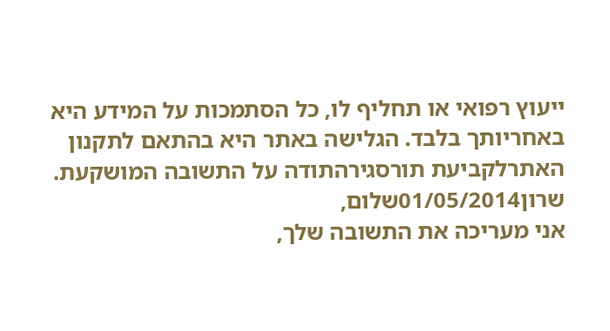ייעוץ רפואי או תחליף לו, כל הסתמכות על המידע היא באחריותך בלבד. הגלישה באתר היא בהתאם לתקנון האתרלקביעת תורסגירהתודה על התשובה המושקעת.
שרון01/05/2014שלום,
אני מעריכה את התשובה שלך,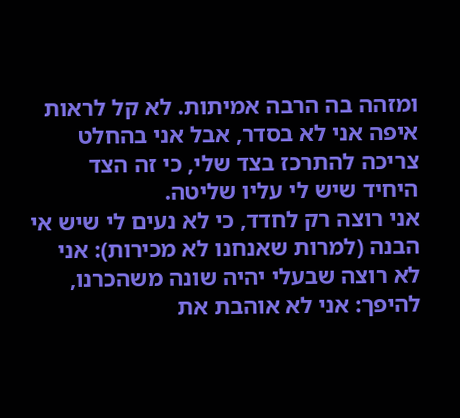ומזהה בה הרבה אמיתות. לא קל לראות איפה אני לא בסדר, אבל אני בהחלט צריכה להתרכז בצד שלי, כי זה הצד היחיד שיש לי עליו שליטה.
אני רוצה רק לחדד, כי לא נעים לי שיש אי הבנה (למרות שאנחנו לא מכירות): אני לא רוצה שבעלי יהיה שונה משהכרנו, להיפך: אני לא אוהבת את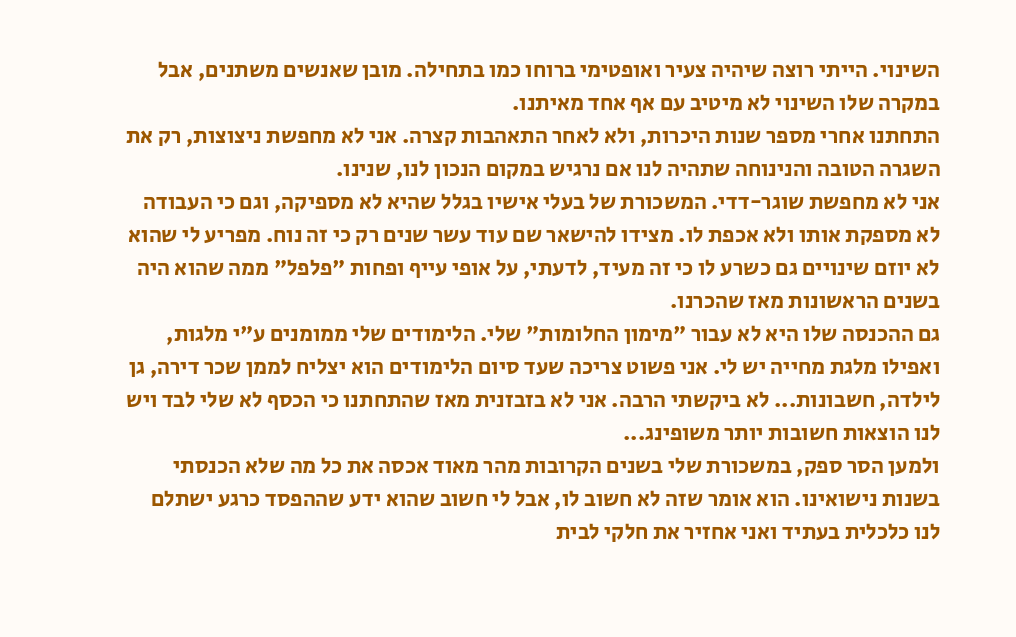השינוי. הייתי רוצה שיהיה צעיר ואופטימי ברוחו כמו בתחילה. מובן שאנשים משתנים, אבל במקרה שלו השינוי לא מיטיב עם אף אחד מאיתנו.
התחתנו אחרי מספר שנות היכרות, ולא לאחר התאהבות קצרה. אני לא מחפשת ניצוצות, רק את השגרה הטובה והנינוחה שתהיה לנו אם נרגיש במקום הנכון לנו, שנינו.
אני לא מחפשת שוגר-דדי. המשכורת של בעלי אישיו בגלל שהיא לא מספיקה, וגם כי העבודה לא מספקת אותו ולא אכפת לו. מצידו להישאר שם עוד עשר שנים רק כי זה נוח. מפריע לי שהוא לא יוזם שינויים גם כשרע לו כי זה מעיד, לדעתי, על אופי עייף ופחות "פלפל" ממה שהוא היה בשנים הראשונות מאז שהכרנו.
גם ההכנסה שלו היא לא עבור "מימון החלומות" שלי. הלימודים שלי ממומנים ע"י מלגות, ואפילו מלגת מחייה יש לי. אני פשוט צריכה שעד סיום הלימודים הוא יצליח לממן שכר דירה, גן לילדה, חשבונות... לא ביקשתי הרבה. אני לא בזבזנית מאז שהתחתנו כי הכסף לא שלי לבד ויש לנו הוצאות חשובות יותר משופינג...
ולמען הסר ספק, במשכורת שלי בשנים הקרובות מהר מאוד אכסה את כל מה שלא הכנסתי בשנות נישואינו. הוא אומר שזה לא חשוב לו, אבל לי חשוב שהוא ידע שההפסד כרגע ישתלם לנו כלכלית בעתיד ואני אחזיר את חלקי לבית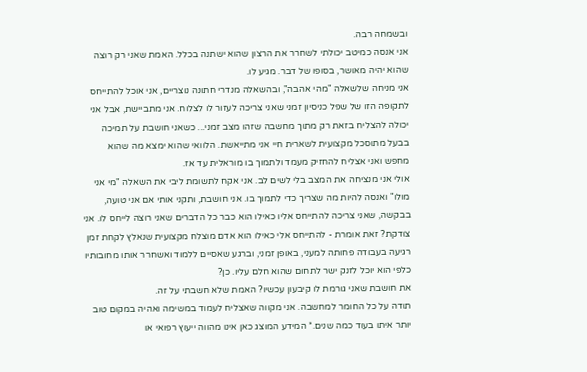ובשמחה רבה.
אני אנסה כמיטב יכולתי לשחרר את הרצון שהוא ישתנה בכלל. האמת שאני רק רוצה שהוא יהיה מאושר, בסופו של דבר. מגיע לו.
אני מניחה שלשאלה "מהי אהבה", ובהשאלה מנדרי חתונה נוצריים, אני אוכל להתייחס לתקופה הזו של שפל כניסיון זמני שאני צריכה לעזור לו לצלוח. אני מתביישת, אבל אני יכולה להצליח בזאת רק מתוך מחשבה שזהו מצב זמני... כשאני חושבת על תמיכה בבעל מתוסכל מקצועית לשארית חיי אני מתייאשת. הלוואי שהוא ימצא מה שהוא מחפש ואני אצליח להחזיק מעמד ולתמוך בו מוראלית עד אז.
אולי אני מנציחה את המצב בלי לשים לב. אני אקח לתשומת ליבי את השאלה "מי אני מולו" ואנסה להיות מה שצריך כדי לתמוך בו. אני חושבת, ותקני אותי אם אני טועה, בבקשה, שאני צריכה להתייחס אליו כאילו הוא כבר כל הדברים שאני רוצה לייחס לו. אני צודקת? זאת אומרת - להתייחס אלי כאילו הוא אדם מוצלח מקצועית שנאלץ לקחת זמן רגיעה בעבודה פחותה למעני, באופן זמני, וברגע שאסיים ללמוד ואשחרר אותו מחובותיו כלפי הוא יוכל לזנק ישר לתחום שהוא חלם עליו. כן?
את חושבת שאני גורמת לו קיבעון עכשיו? האמת שלא חשבתי על זה.
תודה על כל החומר למחשבה. אני מקווה שאצליח לעמוד במשימה ואהיה במקום טוב יותר איתו בעוד כמה שנים.* המידע המוצג כאן אינו מהווה ייעוץ רפואי או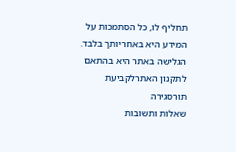תחליף לו, כל הסתמכות על המידע היא באחריותך בלבד. הגלישה באתר היא בהתאם לתקנון האתרלקביעת תורסגירה
שאלות ותשובות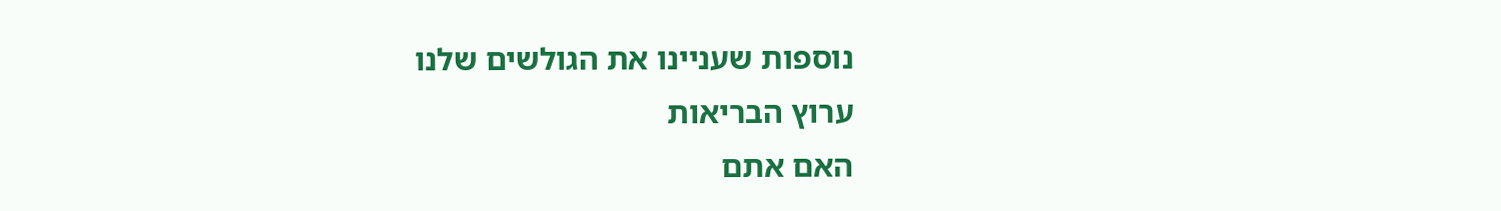נוספות שעניינו את הגולשים שלנו
ערוץ הבריאות
האם אתם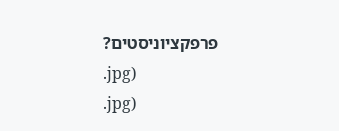פרפקציוניסטים?
.jpg)
.jpg)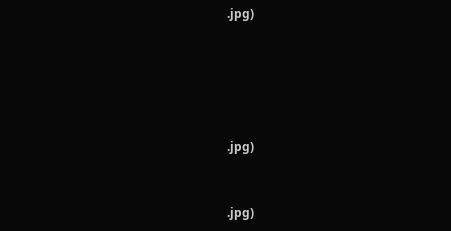.jpg)





.jpg)


.jpg)